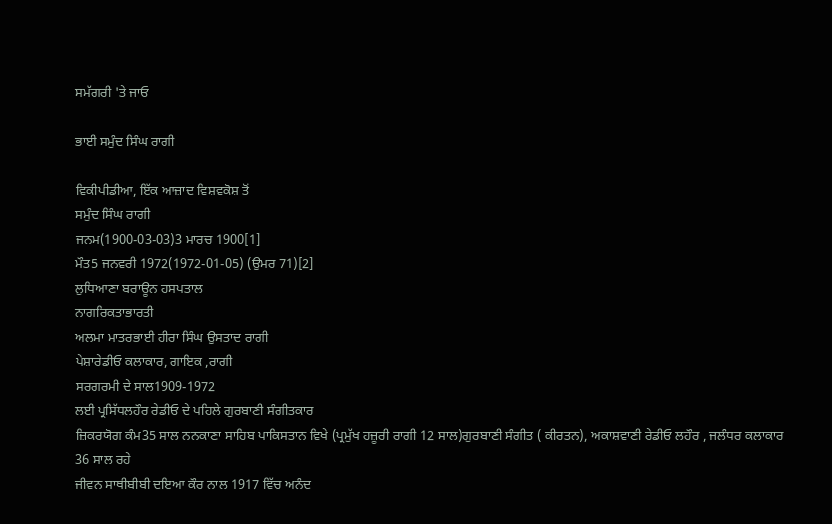ਸਮੱਗਰੀ 'ਤੇ ਜਾਓ

ਭਾਈ ਸਮੁੰਦ ਸਿੰਘ ਰਾਗੀ

ਵਿਕੀਪੀਡੀਆ, ਇੱਕ ਆਜ਼ਾਦ ਵਿਸ਼ਵਕੋਸ਼ ਤੋਂ
ਸਮੁੰਦ ਸਿੰਘ ਰਾਗੀ
ਜਨਮ(1900-03-03)3 ਮਾਰਚ 1900[1]
ਮੌਤ5 ਜਨਵਰੀ 1972(1972-01-05) (ਉਮਰ 71)[2]
ਲੁਧਿਆਣਾ ਬਰਾਊਨ ਹਸਪਤਾਲ
ਨਾਗਰਿਕਤਾਭਾਰਤੀ
ਅਲਮਾ ਮਾਤਰਭਾਈ ਹੀਰਾ ਸਿੰਘ ਉਸਤਾਦ ਰਾਗੀ
ਪੇਸ਼ਾਰੇਡੀਓ ਕਲਾਕਾਰ, ਗਾਇਕ ,ਰਾਗੀ
ਸਰਗਰਮੀ ਦੇ ਸਾਲ1909-1972
ਲਈ ਪ੍ਰਸਿੱਧਲਹੌਰ ਰੇਡੀਓ ਦੇ ਪਹਿਲੇ ਗੁਰਬਾਣੀ ਸੰਗੀਤਕਾਰ
ਜ਼ਿਕਰਯੋਗ ਕੰਮ35 ਸਾਲ ਨਨਕਾਣਾ ਸਾਹਿਬ ਪਾਕਿਸਤਾਨ ਵਿਖੇ (ਪ੍ਰਮੁੱਖ ਹਜ਼ੂਰੀ ਰਾਗੀ 12 ਸਾਲ)ਗੁਰਬਾਣੀ ਸੰਗੀਤ ( ਕੀਰਤਨ), ਅਕਾਸ਼ਵਾਣੀ ਰੇਡੀਓ ਲਹੌਰ , ਜਲੰਧਰ ਕਲਾਕਾਰ 36 ਸਾਲ ਰਹੇ
ਜੀਵਨ ਸਾਥੀਬੀਬੀ ਦਇਆ ਕੌਰ ਨਾਲ 1917 ਵਿੱਚ ਅਨੰਦ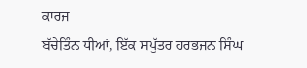ਕਾਰਜ
ਬੱਚੇਤਿੰਨ ਧੀਆਂ, ਇੱਕ ਸਪੁੱਤਰ ਹਰਭਜਨ ਸਿੰਘ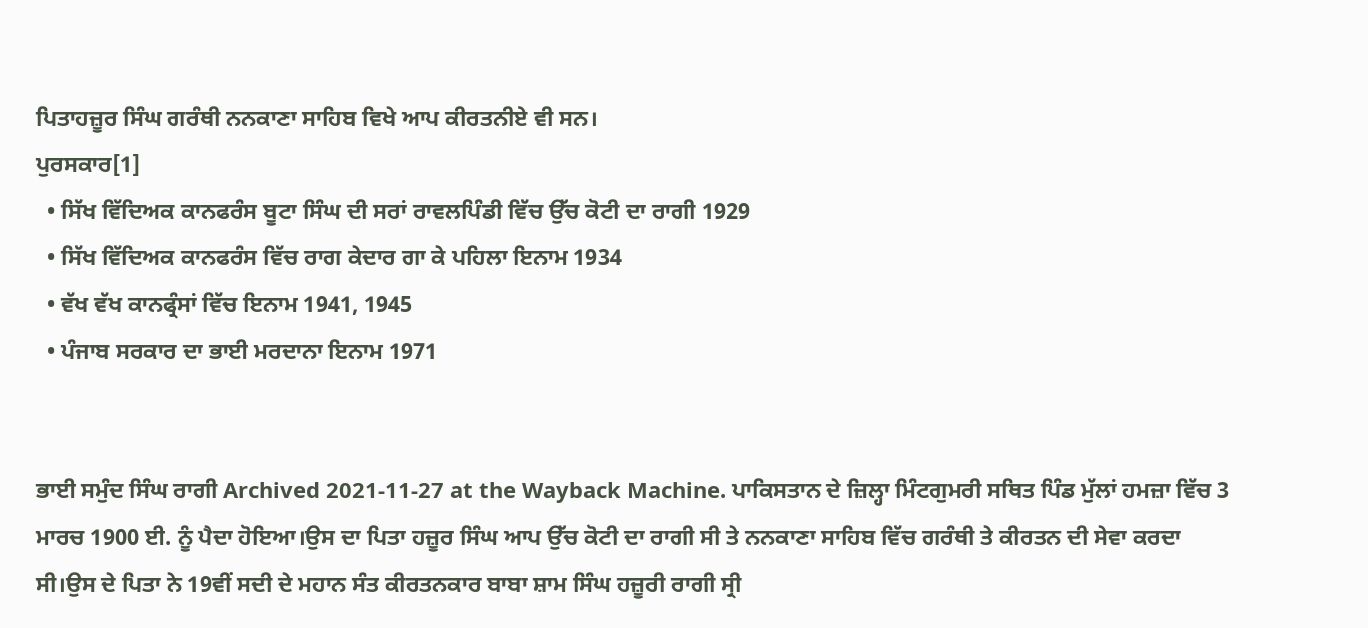ਪਿਤਾਹਜ਼ੂਰ ਸਿੰਘ ਗਰੰਥੀ ਨਨਕਾਣਾ ਸਾਹਿਬ ਵਿਖੇ ਆਪ ਕੀਰਤਨੀਏ ਵੀ ਸਨ।
ਪੁਰਸਕਾਰ[1]
  • ਸਿੱਖ ਵਿੱਦਿਅਕ ਕਾਨਫਰੰਸ ਬੂਟਾ ਸਿੰਘ ਦੀ ਸਰਾਂ ਰਾਵਲਪਿੰਡੀ ਵਿੱਚ ਉੱਚ ਕੋਟੀ ਦਾ ਰਾਗੀ 1929
  • ਸਿੱਖ ਵਿੱਦਿਅਕ ਕਾਨਫਰੰਸ ਵਿੱਚ ਰਾਗ ਕੇਦਾਰ ਗਾ ਕੇ ਪਹਿਲਾ ਇਨਾਮ 1934
  • ਵੱਖ ਵੱਖ ਕਾਨਫ੍ਰੰਸਾਂ ਵਿੱਚ ਇਨਾਮ 1941, 1945
  • ਪੰਜਾਬ ਸਰਕਾਰ ਦਾ ਭਾਈ ਮਰਦਾਨਾ ਇਨਾਮ 1971


ਭਾਈ ਸਮੁੰਦ ਸਿੰਘ ਰਾਗੀ Archived 2021-11-27 at the Wayback Machine. ਪਾਕਿਸਤਾਨ ਦੇ ਜ਼ਿਲ੍ਹਾ ਮਿੰਟਗੁਮਰੀ ਸਥਿਤ ਪਿੰਡ ਮੁੱਲਾਂ ਹਮਜ਼ਾ ਵਿੱਚ 3 ਮਾਰਚ 1900 ਈ. ਨੂੰ ਪੈਦਾ ਹੋਇਆ।ਉਸ ਦਾ ਪਿਤਾ ਹਜ਼ੂਰ ਸਿੰਘ ਆਪ ਉੱਚ ਕੋਟੀ ਦਾ ਰਾਗੀ ਸੀ ਤੇ ਨਨਕਾਣਾ ਸਾਹਿਬ ਵਿੱਚ ਗਰੰਥੀ ਤੇ ਕੀਰਤਨ ਦੀ ਸੇਵਾ ਕਰਦਾ ਸੀ।ਉਸ ਦੇ ਪਿਤਾ ਨੇ 19ਵੀਂ ਸਦੀ ਦੇ ਮਹਾਨ ਸੰਤ ਕੀਰਤਨਕਾਰ ਬਾਬਾ ਸ਼ਾਮ ਸਿੰਘ ਹਜ਼ੂਰੀ ਰਾਗੀ ਸ੍ਰੀ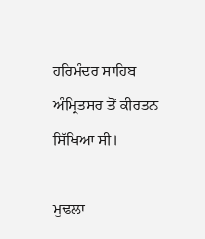ਹਰਿਮੰਦਰ ਸਾਹਿਬ ਅੰਮ੍ਰਿਤਸਰ ਤੋਂ ਕੀਰਤਨ ਸਿੱਖਿਆ ਸੀ।

ਮੁਢਲਾ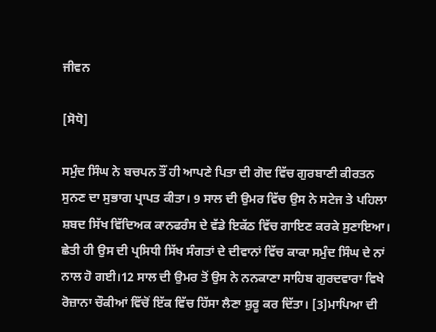ਜੀਵਨ

[ਸੋਧੋ]

ਸਮੁੰਦ ਸਿੰਘ ਨੇ ਬਚਪਨ ਤੌਂ ਹੀ ਆਪਣੇ ਪਿਤਾ ਦੀ ਗੋਦ ਵਿੱਚ ਗੁਰਬਾਣੀ ਕੀਰਤਨ ਸੁਨਣ ਦਾ ਸੁਭਾਗ ਪ੍ਰਾਪਤ ਕੀਤਾ। 9 ਸਾਲ ਦੀ ਉਮਰ ਵਿੱਚ ਉਸ ਨੇ ਸਟੇਜ ਤੇ ਪਹਿਲਾ ਸ਼ਬਦ ਸਿੱਖ ਵਿੱਦਿਅਕ ਕਾਨਫਰੰਸ ਦੇ ਵੱਡੇ ਇਕੱਠ ਵਿੱਚ ਗਾਇਣ ਕਰਕੇ ਸੁਣਾਇਆ। ਛੇਤੀ ਹੀ ਉਸ ਦੀ ਪ੍ਰਸਿਧੀ ਸਿੱਖ ਸੰਗਤਾਂ ਦੇ ਦੀਵਾਨਾਂ ਵਿੱਚ ਕਾਕਾ ਸਮੁੰਦ ਸਿੰਘ ਦੇ ਨਾਂ ਨਾਲ ਹੋ ਗਈ।12 ਸਾਲ ਦੀ ਉਮਰ ਤੋਂ ਉਸ ਨੇ ਨਨਕਾਣਾ ਸਾਹਿਬ ਗੁਰਦਵਾਰਾ ਵਿਖੇ ਰੋਜ਼ਾਨਾ ਚੌਕੀਆਂ ਵਿੱਚੋਂ ਇੱਕ ਵਿੱਚ ਹਿੱਸਾ ਲੈਣਾ ਸ਼ੁਰੂ ਕਰ ਦਿੱਤਾ। [3]ਮਾਪਿਆ ਦੀ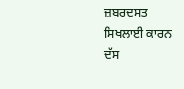ਜ਼ਬਰਦਸਤ ਸਿਖਲਾਈ ਕਾਰਨ ਦੱਸ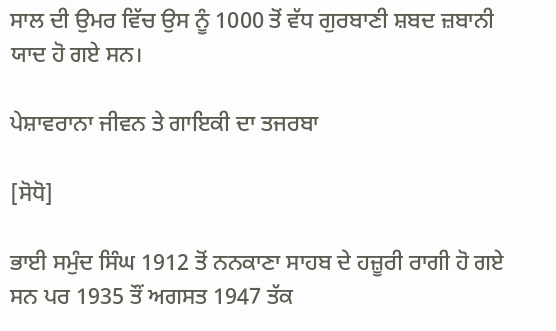ਸਾਲ ਦੀ ਉਮਰ ਵਿੱਚ ਉਸ ਨੂੰ 1000 ਤੋਂ ਵੱਧ ਗੁਰਬਾਣੀ ਸ਼ਬਦ ਜ਼ਬਾਨੀ ਯਾਦ ਹੋ ਗਏ ਸਨ।

ਪੇਸ਼ਾਵਰਾਨਾ ਜੀਵਨ ਤੇ ਗਾਇਕੀ ਦਾ ਤਜਰਬਾ

[ਸੋਧੋ]

ਭਾਈ ਸਮੁੰਦ ਸਿੰਘ 1912 ਤੋਂ ਨਨਕਾਣਾ ਸਾਹਬ ਦੇ ਹਜ਼ੂਰੀ ਰਾਗੀ ਹੋ ਗਏ ਸਨ ਪਰ 1935 ਤੌਂ ਅਗਸਤ 1947 ਤੱਕ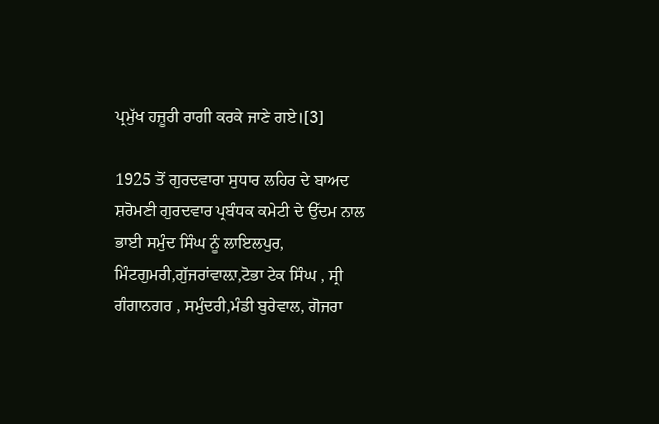ਪ੍ਰਮੁੱਖ ਹਜ਼ੂਰੀ ਰਾਗੀ ਕਰਕੇ ਜਾਣੇ ਗਏ।[3]

1925 ਤੋਂ ਗੁਰਦਵਾਰਾ ਸੁਧਾਰ ਲਹਿਰ ਦੇ ਬਾਅਦ ਸ਼ਰੋਮਣੀ ਗੁਰਦਵਾਰ ਪ੍ਰਬੰਧਕ ਕਮੇਟੀ ਦੇ ਉੱਦਮ ਨਾਲ ਭਾਈ ਸਮੁੰਦ ਸਿੰਘ ਨੂੰ ਲਾਇਲਪੁਰ, ਮਿੰਟਗੁਮਰੀ,ਗੁੱਜਰਾਂਵਾਲ਼ਾ,ਟੋਭਾ ਟੇਕ ਸਿੰਘ , ਸ੍ਰੀ ਗੰਗਾਨਗਰ , ਸਮੁੰਦਰੀ,ਮੰਡੀ ਬੁਰੇਵਾਲ, ਗੋਜਰਾ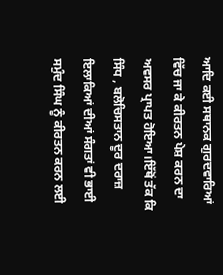ਆਦਿ ਕਈ ਸਥਾਨਕ ਗੁਰਦਵਾਰਿਆਂ ਵਿੱਚ ਜਾ ਕੇ ਕੀਰਤਨ ਪੇਸ਼ ਕਰਨ ਦਾ ਅਵਸਰ ਪ੍ਰਾਪਤ ਹੋਇਆ।ਇੱਥੋਂ ਤੱਕ ਕਿ ਸਿੰਧ , ਬਲੋਚਿਸਤਾਨ ਦੂਰ ਦਰਾਜ਼ ਇਲਾਕਿਆਂ ਦੀਆਂ ਸੰਗਤਾਂ ਵੀ ਭਾਈ ਸਮੁੰਦ ਸਿੰਘ ਨੂੰ ਕੀਰਤਨ ਕਰਨ ਲਈ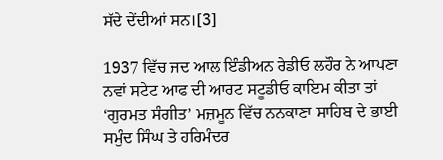ਸੱਦੇ ਦੇਂਦੀਆਂ ਸਨ।[3]

1937 ਵਿੱਚ ਜਦ ਆਲ ਇੰਡੀਅਨ ਰੇਡੀਓ ਲਹੌਰ ਨੇ ਆਪਣਾ ਨਵਾਂ ਸਟੇਟ ਆਫ ਦੀ ਆਰਟ ਸਟੂਡੀਓ ਕਾਇਮ ਕੀਤਾ ਤਾਂ ‘ਗੁਰਮਤ ਸੰਗੀਤ’ ਮਜ਼ਮੂਨ ਵਿੱਚ ਨਨਕਾਣਾ ਸਾਹਿਬ ਦੇ ਭਾਈ ਸਮੁੰਦ ਸਿੰਘ ਤੇ ਹਰਿਮੰਦਰ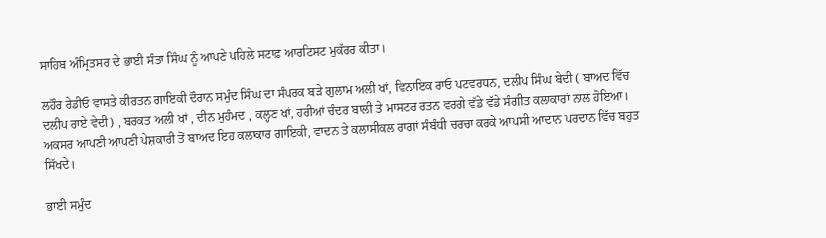ਸਾਹਿਬ ਅੰਮ੍ਰਿਤਸਰ ਦੇ ਭਾਈ ਸੰਤਾ ਸਿੰਘ ਨੂੰ ਆਪਣੇ ਪਹਿਲੇ ਸਟਾਫ਼ ਆਰਟਿਸਟ ਮੁਕੱਰਰ ਕੀਤਾ।

ਲਹੌਰ ਰੇਡੀਓ ਵਾਸਤੇ ਕੀਰਤਨ ਗਾਇਕੀ ਦੌਰਾਨ ਸਮੁੰਦ ਸਿੰਘ ਦਾ ਸੰਪਰਕ ਬੜੇ ਗੁਲਾਮ ਅਲੀ ਖਾਂ, ਵਿਨਾਇਕ ਰਾਓ ਪਟਵਰਧਨ, ਦਲੀਪ ਸਿੰਘ ਬੇਦੀ ( ਬਾਅਦ ਵਿੱਚ ਦਲੀਪ ਰਾਏ ਵੇਦੀ) , ਬਰਕਤ ਅਲੀ ਖਾਂ , ਦੀਨ ਮੁਹੰਮਦ , ਕਲ੍ਹਣ ਖਾਂ, ਹਰੀਆਂ ਚੰਦਰ ਬਾਲੀ ਤੇ ਮਾਸਟਰ ਰਤਨ ਵਰਗੇ ਵੱਡੇ ਵੱਡੇ ਸੰਗੀਤ ਕਲਾਕਾਰਾਂ ਨਾਲ ਹੋਇਆ। ਅਕਸਰ ਆਪਣੀ ਆਪਣੀ ਪੇਸ਼ਕਾਰੀ ਤੋਂ ਬਾਅਦ ਇਹ ਕਲਾਕਾਰ ਗਾਇਕੀ, ਵਾਦਨ ਤੇ ਕਲਾਸੀਕਲ ਰਾਗਾਂ ਸੰਬੰਧੀ ਚਰਚਾ ਕਰਕੇ ਆਪਸੀ ਆਦਾਨ ਪਰਦਾਨ ਵਿੱਚ ਬਹੁਤ ਸਿੱਖਦੇ।

ਭਾਈ ਸਮੁੰਦ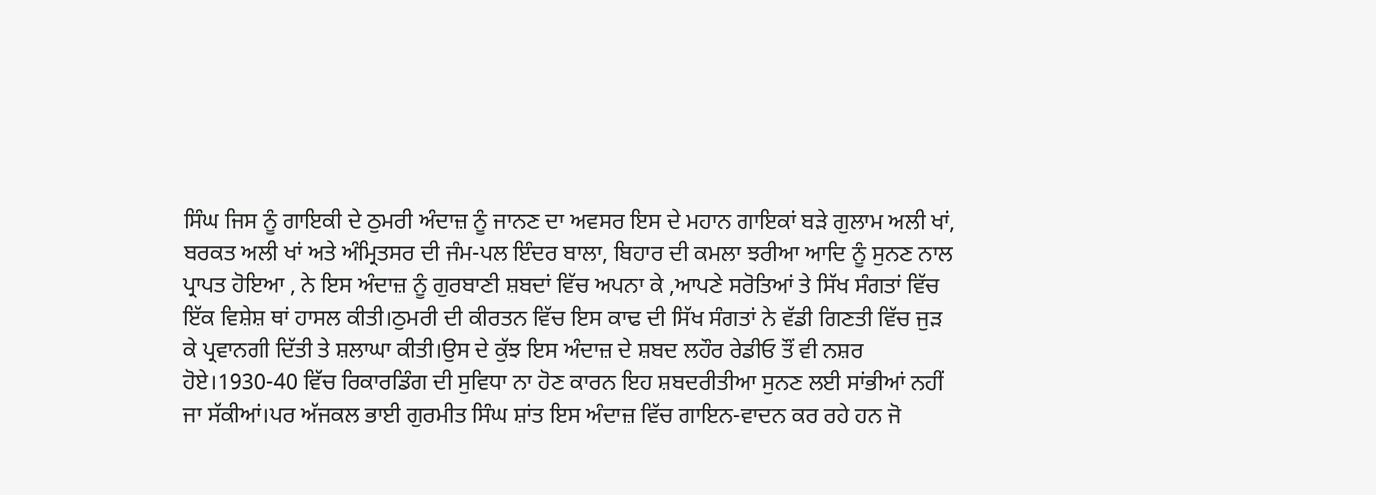ਸਿੰਘ ਜਿਸ ਨੂੰ ਗਾਇਕੀ ਦੇ ਠੁਮਰੀ ਅੰਦਾਜ਼ ਨੂੰ ਜਾਨਣ ਦਾ ਅਵਸਰ ਇਸ ਦੇ ਮਹਾਨ ਗਾਇਕਾਂ ਬੜੇ ਗੁਲਾਮ ਅਲੀ ਖਾਂ, ਬਰਕਤ ਅਲੀ ਖਾਂ ਅਤੇ ਅੰਮ੍ਰਿਤਸਰ ਦੀ ਜੰਮ-ਪਲ ਇੰਦਰ ਬਾਲਾ, ਬਿਹਾਰ ਦੀ ਕਮਲਾ ਝਰੀਆ ਆਦਿ ਨੂੰ ਸੁਨਣ ਨਾਲ ਪ੍ਰਾਪਤ ਹੋਇਆ , ਨੇ ਇਸ ਅੰਦਾਜ਼ ਨੂੰ ਗੁਰਬਾਣੀ ਸ਼ਬਦਾਂ ਵਿੱਚ ਅਪਨਾ ਕੇ ,ਆਪਣੇ ਸਰੋਤਿਆਂ ਤੇ ਸਿੱਖ ਸੰਗਤਾਂ ਵਿੱਚ ਇੱਕ ਵਿਸ਼ੇਸ਼ ਥਾਂ ਹਾਸਲ ਕੀਤੀ।ਠੁਮਰੀ ਦੀ ਕੀਰਤਨ ਵਿੱਚ ਇਸ ਕਾਢ ਦੀ ਸਿੱਖ ਸੰਗਤਾਂ ਨੇ ਵੱਡੀ ਗਿਣਤੀ ਵਿੱਚ ਜੁੜ ਕੇ ਪ੍ਰਵਾਨਗੀ ਦਿੱਤੀ ਤੇ ਸ਼ਲਾਘਾ ਕੀਤੀ।ਉਸ ਦੇ ਕੁੱਝ ਇਸ ਅੰਦਾਜ਼ ਦੇ ਸ਼ਬਦ ਲਹੌਰ ਰੇਡੀਓ ਤੌਂ ਵੀ ਨਸ਼ਰ ਹੋਏ।1930-40 ਵਿੱਚ ਰਿਕਾਰਡਿੰਗ ਦੀ ਸੁਵਿਧਾ ਨਾ ਹੋਣ ਕਾਰਨ ਇਹ ਸ਼ਬਦਰੀਤੀਆ ਸੁਨਣ ਲਈ ਸਾਂਭੀਆਂ ਨਹੀਂ ਜਾ ਸੱਕੀਆਂ।ਪਰ ਅੱਜਕਲ ਭਾਈ ਗੁਰਮੀਤ ਸਿੰਘ ਸ਼ਾਂਤ ਇਸ ਅੰਦਾਜ਼ ਵਿੱਚ ਗਾਇਨ-ਵਾਦਨ ਕਰ ਰਹੇ ਹਨ ਜੋ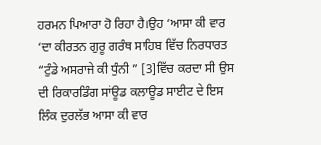ਹਰਮਨ ਪਿਆਰਾ ਹੋ ਰਿਹਾ ਹੈ।ਉਹ ‘ਆਸਾ ਕੀ ਵਾਰ ‘ਦਾ ਕੀਰਤਨ ਗੁਰੂ ਗਰੰਥ ਸਾਹਿਬ ਵਿੱਚ ਨਿਰਧਾਰਤ “ਟੁੰਡੇ ਅਸਰਾਜੇ ਕੀ ਧੁੰਨੀ ” [3]ਵਿੱਚ ਕਰਦਾ ਸੀ ਉਸ ਦੀ ਰਿਕਾਰਡਿੰਗ ਸਾਂਊਡ ਕਲਾਊਡ ਸਾਈਟ ਦੇ ਇਸ ਲਿੰਕ ਦੁਰਲੱਭ ਆਸਾ ਕੀ ਵਾਰ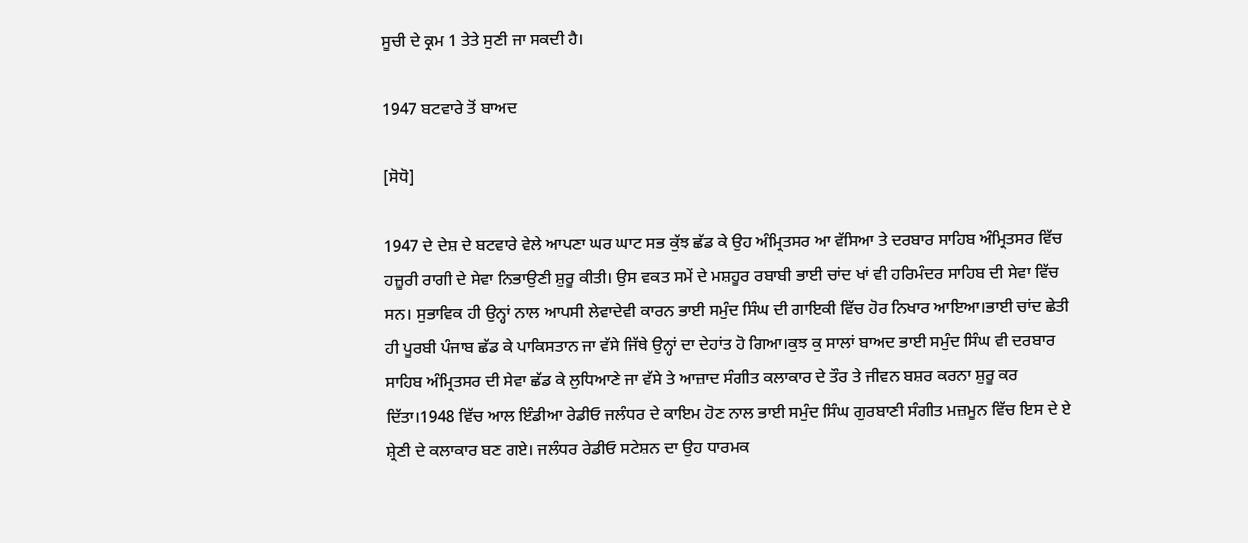ਸੂਚੀ ਦੇ ਕ੍ਰਮ 1 ਤੇਤੇ ਸੁਣੀ ਜਾ ਸਕਦੀ ਹੈ।

1947 ਬਟਵਾਰੇ ਤੋਂ ਬਾਅਦ

[ਸੋਧੋ]

1947 ਦੇ ਦੇਸ਼ ਦੇ ਬਟਵਾਰੇ ਵੇਲੇ ਆਪਣਾ ਘਰ ਘਾਟ ਸਭ ਕੁੱਝ ਛੱਡ ਕੇ ਉਹ ਅੰਮ੍ਰਿਤਸਰ ਆ ਵੱਸਿਆ ਤੇ ਦਰਬਾਰ ਸਾਹਿਬ ਅੰਮ੍ਰਿਤਸਰ ਵਿੱਚ ਹਜ਼ੂਰੀ ਰਾਗੀ ਦੇ ਸੇਵਾ ਨਿਭਾਉਣੀ ਸ਼ੁਰੂ ਕੀਤੀ। ਉਸ ਵਕਤ ਸਮੇਂ ਦੇ ਮਸ਼ਹੂਰ ਰਬਾਬੀ ਭਾਈ ਚਾਂਦ ਖਾਂ ਵੀ ਹਰਿਮੰਦਰ ਸਾਹਿਬ ਦੀ ਸੇਵਾ ਵਿੱਚ ਸਨ। ਸੁਭਾਵਿਕ ਹੀ ਉਨ੍ਹਾਂ ਨਾਲ ਆਪਸੀ ਲੇਵਾਦੇਵੀ ਕਾਰਨ ਭਾਈ ਸਮੁੰਦ ਸਿੰਘ ਦੀ ਗਾਇਕੀ ਵਿੱਚ ਹੋਰ ਨਿਖਾਰ ਆਇਆ।ਭਾਈ ਚਾਂਦ ਛੇਤੀ ਹੀ ਪੂਰਬੀ ਪੰਜਾਬ ਛੱਡ ਕੇ ਪਾਕਿਸਤਾਨ ਜਾ ਵੱਸੇ ਜਿੱਥੇ ਉਨ੍ਹਾਂ ਦਾ ਦੇਹਾਂਤ ਹੋ ਗਿਆ।ਕੁਝ ਕੁ ਸਾਲਾਂ ਬਾਅਦ ਭਾਈ ਸਮੁੰਦ ਸਿੰਘ ਵੀ ਦਰਬਾਰ ਸਾਹਿਬ ਅੰਮ੍ਰਿਤਸਰ ਦੀ ਸੇਵਾ ਛੱਡ ਕੇ ਲੁਧਿਆਣੇ ਜਾ ਵੱਸੇ ਤੇ ਆਜ਼ਾਦ ਸੰਗੀਤ ਕਲਾਕਾਰ ਦੇ ਤੌਰ ਤੇ ਜੀਵਨ ਬਸ਼ਰ ਕਰਨਾ ਸ਼ੁਰੂ ਕਰ ਦਿੱਤਾ।1948 ਵਿੱਚ ਆਲ ਇੰਡੀਆ ਰੇਡੀਓ ਜਲੰਧਰ ਦੇ ਕਾਇਮ ਹੋਣ ਨਾਲ ਭਾਈ ਸਮੁੰਦ ਸਿੰਘ ਗੁਰਬਾਣੀ ਸੰਗੀਤ ਮਜ਼ਮੂਨ ਵਿੱਚ ਇਸ ਦੇ ਏ ਸ਼੍ਰੇਣੀ ਦੇ ਕਲਾਕਾਰ ਬਣ ਗਏ। ਜਲੰਧਰ ਰੇਡੀਓ ਸਟੇਸ਼ਨ ਦਾ ਉਹ ਧਾਰਮਕ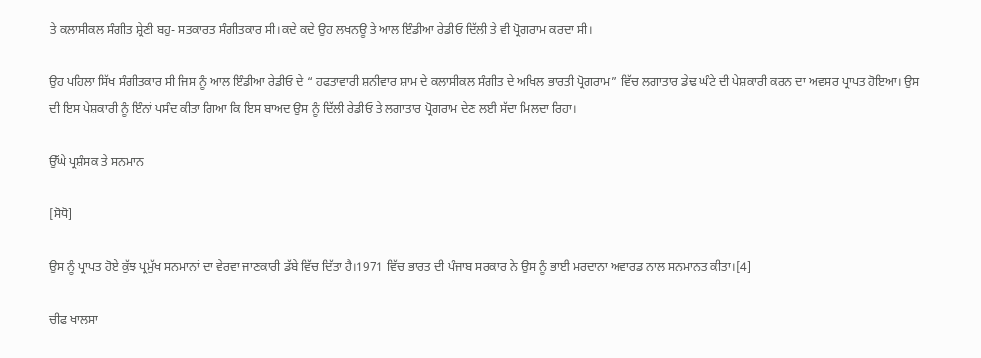ਤੇ ਕਲਾਸੀਕਲ ਸੰਗੀਤ ਸ਼੍ਰੇਣੀ ਬਹੁ- ਸਤਕਾਰਤ ਸੰਗੀਤਕਾਰ ਸੀ।ਕਦੇ ਕਦੇ ਉਹ ਲਖਨਊ ਤੇ ਆਲ ਇੰਡੀਆ ਰੇਡੀਓ ਦਿੱਲੀ ਤੇ ਵੀ ਪ੍ਰੋਗਰਾਮ ਕਰਦਾ ਸੀ।

ਉਹ ਪਹਿਲਾ ਸਿੱਖ ਸੰਗੀਤਕਾਰ ਸੀ ਜਿਸ ਨੂੰ ਆਲ ਇੰਡੀਆ ਰੇਡੀਓ ਦੇ “ ਹਫਤਾਵਾਰੀ ਸ਼ਨੀਵਾਰ ਸ਼ਾਮ ਦੇ ਕਲਾਸੀਕਲ ਸੰਗੀਤ ਦੇ ਅਖਿਲ ਭਾਰਤੀ ਪ੍ਰੋਗਰਾਮ” ਵਿੱਚ ਲਗਾਤਾਰ ਡੇਢ ਘੰਟੇ ਦੀ ਪੇਸ਼ਕਾਰੀ ਕਰਨ ਦਾ ਅਵਸਰ ਪ੍ਰਾਪਤ ਹੋਇਆ। ਉਸ ਦੀ ਇਸ ਪੇਸ਼ਕਾਰੀ ਨੂੰ ਇੰਨਾਂ ਪਸੰਦ ਕੀਤਾ ਗਿਆ ਕਿ ਇਸ ਬਾਅਦ ਉਸ ਨੂੰ ਦਿੱਲੀ ਰੇਡੀਓ ਤੇ ਲਗਾਤਾਰ ਪ੍ਰੋਗਰਾਮ ਦੇਣ ਲਈ ਸੱਦਾ ਮਿਲਦਾ ਰਿਹਾ।

ਉੱਘੇ ਪ੍ਰਸ਼ੰਸਕ ਤੇ ਸਨਮਾਨ

[ਸੋਧੋ]

ਉਸ ਨੂੰ ਪ੍ਰਾਪਤ ਹੋਏ ਕੁੱਝ ਪ੍ਰਮੁੱਖ ਸਨਮਾਨਾਂ ਦਾ ਵੇਰਵਾ ਜਾਣਕਾਰੀ ਡੱਬੇ ਵਿੱਚ ਦਿੱਤਾ ਹੈ।1971 ਵਿੱਚ ਭਾਰਤ ਦੀ ਪੰਜਾਬ ਸਰਕਾਰ ਨੇ ਉਸ ਨੂੰ ਭਾਈ ਮਰਦਾਨਾ ਅਵਾਰਡ ਨਾਲ ਸਨਮਾਨਤ ਕੀਤਾ।[4]

ਚੀਫ ਖਾਲਸਾ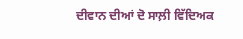ਦੀਵਾਨ ਦੀਆਂ ਦੋ ਸਾਲ਼ੀ ਵਿੱਦਿਅਕ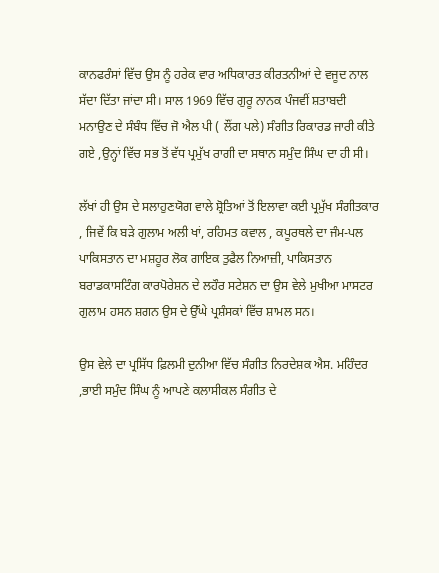ਕਾਨਫਰੰਸਾਂ ਵਿੱਚ ਉਸ ਨੂੰ ਹਰੇਕ ਵਾਰ ਅਧਿਕਾਰਤ ਕੀਰਤਨੀਆਂ ਦੇ ਵਜੂਦ ਨਾਲ ਸੱਦਾ ਦਿੱਤਾ ਜਾਂਦਾ ਸੀ। ਸਾਲ 1969 ਵਿੱਚ ਗੁਰੂ ਨਾਨਕ ਪੰਜਵੀਂ ਸ਼ਤਾਬਦੀ ਮਨਾਉਣ ਦੇ ਸੰਬੰਧ ਵਿੱਚ ਜੋ ਐਲ ਪੀ ( ਲੌਂਗ ਪਲੇ) ਸੰਗੀਤ ਰਿਕਾਰਡ ਜਾਰੀ ਕੀਤੇ ਗਏ ,ਉਨ੍ਹਾਂ ਵਿੱਚ ਸਭ ਤੋਂ ਵੱਧ ਪ੍ਰਮੁੱਖ ਰਾਗੀ ਦਾ ਸਥਾਨ ਸਮੁੰਦ ਸਿੰਘ ਦਾ ਹੀ ਸੀ।

ਲੱਖਾਂ ਹੀ ਉਸ ਦੇ ਸਲਾਹੁਣਯੋਗ ਵਾਲੇ ਸ਼੍ਰੋਤਿਆਂ ਤੋਂ ਇਲਾਵਾ ਕਈ ਪ੍ਰਮੁੱਖ ਸੰਗੀਤਕਾਰ , ਜਿਵੇਂ ਕਿ ਬੜੇ ਗੁਲਾਮ ਅਲੀ ਖਾਂ, ਰਹਿਮਤ ਕਵਾਲ , ਕਪੂਰਥਲੇ ਦਾ ਜੰਮ-ਪਲ ਪਾਕਿਸਤਾਨ ਦਾ ਮਸ਼ਹੂਰ ਲੋਕ ਗਾਇਕ ਤੁਫੈਲ ਨਿਆਜ਼ੀ, ਪਾਕਿਸਤਾਨ ਬਰਾਡਕਾਸਟਿੰਗ ਕਾਰਪੋਰੇਸ਼ਨ ਦੇ ਲਹੌਰ ਸਟੇਸ਼ਨ ਦਾ ਉਸ ਵੇਲੇ ਮੁਖੀਆ ਮਾਸਟਰ ਗੁਲਾਮ ਹਸਨ ਸ਼ਗਨ ਉਸ ਦੇ ਉੱਘੇ ਪ੍ਰਸ਼ੰਸਕਾਂ ਵਿੱਚ ਸ਼ਾਮਲ ਸਨ।

ਉਸ ਵੇਲੇ ਦਾ ਪ੍ਰਸਿੱਧ ਫ਼ਿਲਮੀ ਦੁਨੀਆ ਵਿੱਚ ਸੰਗੀਤ ਨਿਰਦੇਸ਼ਕ ਐਸ. ਮਹਿੰਦਰ ,ਭਾਈ ਸਮੁੰਦ ਸਿੰਘ ਨੂੰ ਆਪਣੇ ਕਲਾਸੀਕਲ ਸੰਗੀਤ ਦੇ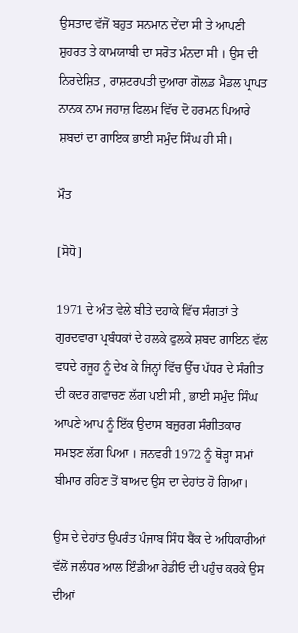ਉਸਤਾਦ ਵੱਜੋਂ ਬਹੁਤ ਸਨਮਾਨ ਦੇਂਦਾ ਸੀ ਤੇ ਆਪਣੀ ਸ਼ੁਹਰਤ ਤੇ ਕਾਮਯਾਬੀ ਦਾ ਸਰੋਤ ਮੰਨਦਾ ਸੀ । ਉਸ ਦੀ ਨਿਰਦੇਸ਼ਿਤ , ਰਾਸ਼ਟਰਪਤੀ ਦੁਆਰਾ ਗੋਲ਼ਡ ਮੈਡਲ ਪ੍ਰਾਪਤ ਨਾਨਕ ਨਾਮ ਜਹਾਜ਼ ਫਿਲਮ ਵਿੱਚ ਦੋ ਹਰਮਨ ਪਿਆਰੇ ਸ਼ਬਦਾਂ ਦਾ ਗਾਇਕ ਭਾਈ ਸਮੁੰਦ ਸਿੰਘ ਹੀ ਸੀ।

ਮੌਤ

[ਸੋਧੋ]

1971 ਦੇ ਅੰਤ ਵੇਲੇ ਬੀਤੇ ਦਹਾਕੇ ਵਿੱਚ ਸੰਗਤਾਂ ਤੇ ਗੁਰਦਵਾਰਾ ਪ੍ਰਬੰਧਕਾਂ ਦੇ ਹਲਕੇ ਫੁਲਕੇ ਸ਼ਬਦ ਗਾਇਨ ਵੱਲ ਵਧਦੇ ਰਜੂਹ ਨੂੰ ਦੇਖ ਕੇ ਜਿਨ੍ਹਾਂ ਵਿੱਚ ਉੱਚ ਪੱਧਰ ਦੇ ਸੰਗੀਤ ਦੀ ਕਦਰ ਗਵਾਚਣ ਲੱਗ ਪਈ ਸੀ , ਭਾਈ ਸਮੁੰਦ ਸਿੰਘ ਆਪਣੇ ਆਪ ਨੂੰ ਇੱਕ ਉਦਾਸ ਬਜ਼ੁਰਗ ਸੰਗੀਤਕਾਰ ਸਮਝਣ ਲੱਗ ਪਿਆ । ਜਨਵਰੀ 1972 ਨੂੰ ਥੋੜ੍ਹਾ ਸਮਾਂ ਬੀਮਾਰ ਰਹਿਣ ਤੋਂ ਬਾਅਦ ਉਸ ਦਾ ਦੇਹਾਂਤ ਹੋ ਗਿਆ।

ਉਸ ਦੇ ਦੇਹਾਂਤ ਉਪਰੰਤ ਪੰਜਾਬ ਸਿੰਧ ਬੈਂਕ ਦੇ ਅਧਿਕਾਰੀਆਂ ਵੱਲੋਂ ਜਲੰਧਰ ਆਲ ਇੰਡੀਆ ਰੇਡੀਓ ਦੀ ਪਹੁੰਚ ਕਰਕੇ ਉਸ ਦੀਆਂ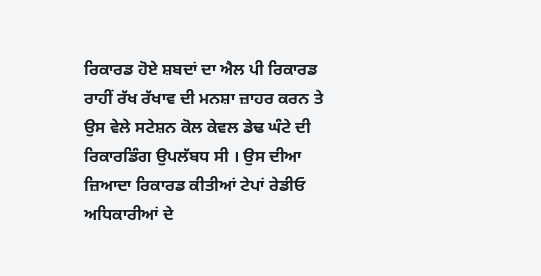ਰਿਕਾਰਡ ਹੋਏ ਸ਼ਬਦਾਂ ਦਾ ਐਲ ਪੀ ਰਿਕਾਰਡ ਰਾਹੀਂ ਰੱਖ ਰੱਖਾਵ ਦੀ ਮਨਸ਼ਾ ਜ਼ਾਹਰ ਕਰਨ ਤੇ ਉਸ ਵੇਲੇ ਸਟੇਸ਼ਨ ਕੋਲ ਕੇਵਲ ਡੇਢ ਘੰਟੇ ਦੀ ਰਿਕਾਰਡਿੰਗ ਉਪਲੱਬਧ ਸੀ । ਉਸ ਦੀਆ ਜ਼ਿਆਦਾ ਰਿਕਾਰਡ ਕੀਤੀਆਂ ਟੇਪਾਂ ਰੇਡੀਓ ਅਧਿਕਾਰੀਆਂ ਦੇ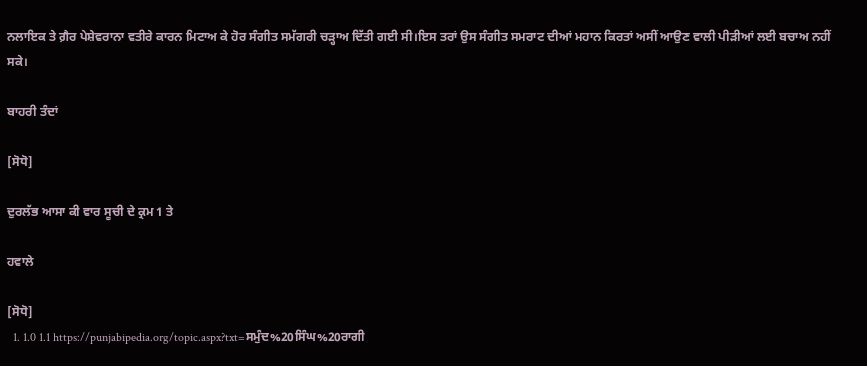ਨਲਾਇਕ ਤੇ ਗ਼ੈਰ ਪੇਸ਼ੇਵਰਾਨਾ ਵਤੀਰੇ ਕਾਰਨ ਮਿਟਾਅ ਕੇ ਹੋਰ ਸੰਗੀਤ ਸਮੱਗਰੀ ਚੜ੍ਹਾਅ ਦਿੱਤੀ ਗਈ ਸੀ।ਇਸ ਤਰਾਂ ਉਸ ਸੰਗੀਤ ਸਮਰਾਟ ਦੀਆਂ ਮਹਾਨ ਕਿਰਤਾਂ ਅਸੀਂ ਆਉਣ ਵਾਲੀ ਪੀੜੀਆਂ ਲਈ ਬਚਾਅ ਨਹੀਂ ਸਕੇ।

ਬਾਹਰੀ ਤੰਦਾਂ

[ਸੋਧੋ]

ਦੁਰਲੱਭ ਆਸਾ ਕੀ ਵਾਰ ਸੂਚੀ ਦੇ ਕ੍ਰਮ 1 ਤੇ

ਹਵਾਲੇ

[ਸੋਧੋ]
  1. 1.0 1.1 https://punjabipedia.org/topic.aspx?txt=ਸਮੁੰਦ%20ਸਿੰਘ%20ਰਾਗੀ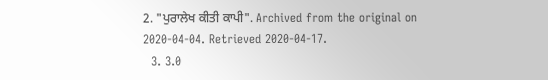2. "ਪੁਰਾਲੇਖ ਕੀਤੀ ਕਾਪੀ". Archived from the original on 2020-04-04. Retrieved 2020-04-17.
  3. 3.0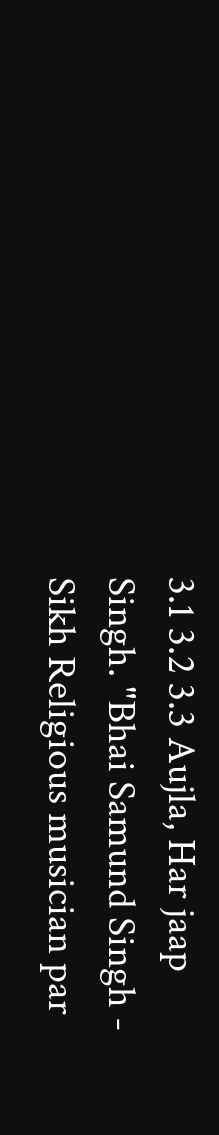3.1 3.2 3.3 Aujla, Har jaap Singh. "Bhai Samund Singh - Sikh Religious musician par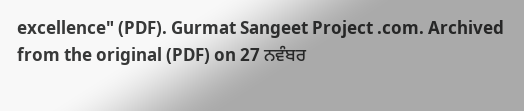excellence" (PDF). Gurmat Sangeet Project .com. Archived from the original (PDF) on 27 ਨਵੰਬਰ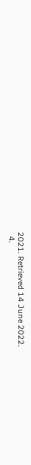2021. Retrieved 14 June 2022.
  4.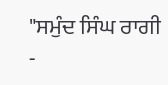"ਸਮੁੰਦ ਸਿੰਘ ਰਾਗੀ -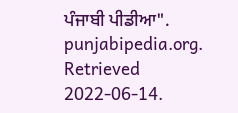ਪੰਜਾਬੀ ਪੀਡੀਆ". punjabipedia.org. Retrieved 2022-06-14.